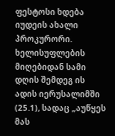ფესტოსი ხდება იუდეის ახალი პროკურორი. ხელისუფლების მიღებიდან სამი დღის შემდეგ ის ადის იერუსალიმში (25.1), სადაც „აუწყეს მას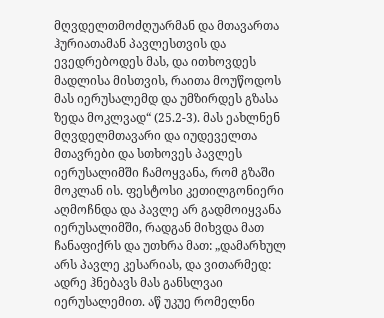მღვდელთმოძღუარმან და მთავართა ჰურიათამან პავლესთვის და ევედრებოდეს მას, და ითხოვდეს მადლისა მისთვის, რაითა მოუწოდოს მას იერუსალემდ და უმზირდეს გზასა ზედა მოკლვად“ (25.2-3). მას ეახლნენ მღვდელმთავარი და იუდეველთა მთავრები და სთხოვეს პავლეს იერუსალიმში ჩამოყვანა, რომ გზაში მოკლან ის. ფესტოსი კეთილგონიერი აღმოჩნდა და პავლე არ გადმოიყვანა იერუსალიმში, რადგან მიხვდა მათ ჩანაფიქრს და უთხრა მათ: „დამარხულ არს პავლე კესარიას, და ვითარმედ: ადრე ჰნებავს მას განსლვაი იერუსალემით. აწ უკუე რომელნი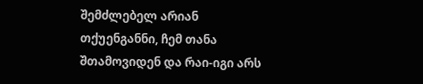შემძლებელ არიან თქუენგანნი, ჩემ თანა შთამოვიდენ და რაი-იგი არს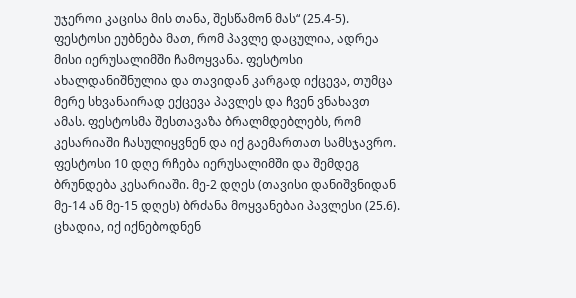უჯეროი კაცისა მის თანა, შესწამონ მას“ (25.4-5). ფესტოსი ეუბნება მათ, რომ პავლე დაცულია, ადრეა მისი იერუსალიმში ჩამოყვანა. ფესტოსი ახალდანიშნულია და თავიდან კარგად იქცევა, თუმცა მერე სხვანაირად ექცევა პავლეს და ჩვენ ვნახავთ ამას. ფესტოსმა შესთავაზა ბრალმდებლებს, რომ კესარიაში ჩასულიყვნენ და იქ გაემართათ სამსჯავრო.
ფესტოსი 10 დღე რჩება იერუსალიმში და შემდეგ ბრუნდება კესარიაში. მე-2 დღეს (თავისი დანიშვნიდან მე-14 ან მე-15 დღეს) ბრძანა მოყვანებაი პავლესი (25.6). ცხადია, იქ იქნებოდნენ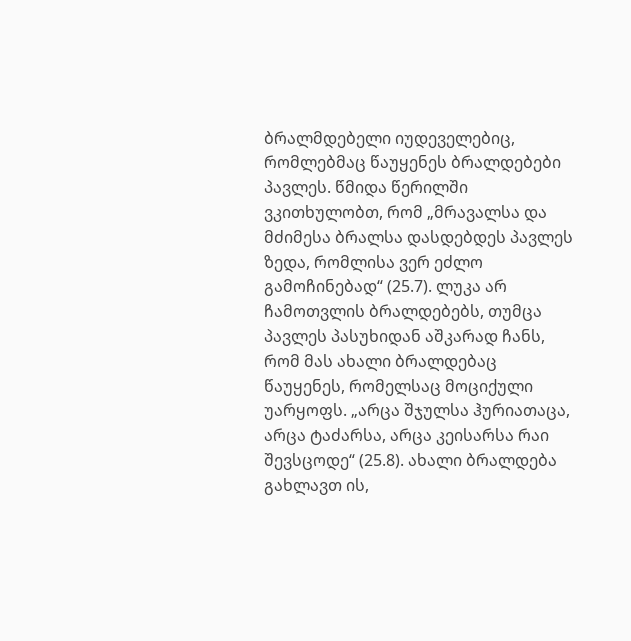ბრალმდებელი იუდეველებიც, რომლებმაც წაუყენეს ბრალდებები პავლეს. წმიდა წერილში ვკითხულობთ, რომ „მრავალსა და მძიმესა ბრალსა დასდებდეს პავლეს ზედა, რომლისა ვერ ეძლო გამოჩინებად“ (25.7). ლუკა არ ჩამოთვლის ბრალდებებს, თუმცა პავლეს პასუხიდან აშკარად ჩანს, რომ მას ახალი ბრალდებაც წაუყენეს, რომელსაც მოციქული უარყოფს. „არცა შჯულსა ჰურიათაცა, არცა ტაძარსა, არცა კეისარსა რაი შევსცოდე“ (25.8). ახალი ბრალდება გახლავთ ის,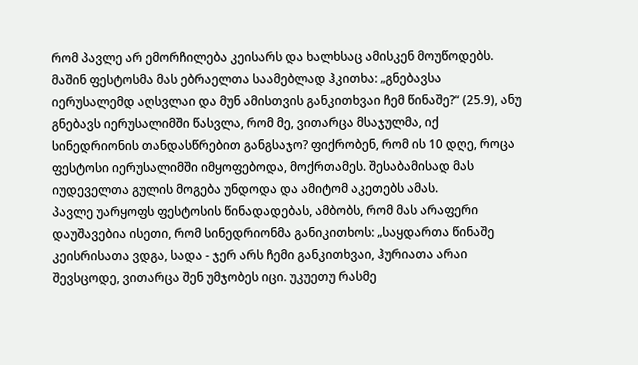რომ პავლე არ ემორჩილება კეისარს და ხალხსაც ამისკენ მოუწოდებს.
მაშინ ფესტოსმა მას ებრაელთა საამებლად ჰკითხა: „გნებავსა იერუსალემდ აღსვლაი და მუნ ამისთვის განკითხვაი ჩემ წინაშე?“ (25.9), ანუ გნებავს იერუსალიმში წასვლა, რომ მე, ვითარცა მსაჯულმა, იქ სინედრიონის თანდასწრებით განგსაჯო? ფიქრობენ, რომ ის 10 დღე, როცა ფესტოსი იერუსალიმში იმყოფებოდა, მოქრთამეს. შესაბამისად მას იუდეველთა გულის მოგება უნდოდა და ამიტომ აკეთებს ამას.
პავლე უარყოფს ფესტოსის წინადადებას, ამბობს, რომ მას არაფერი დაუშავებია ისეთი, რომ სინედრიონმა განიკითხოს: „საყდართა წინაშე კეისრისათა ვდგა, სადა - ჯერ არს ჩემი განკითხვაი, ჰურიათა არაი შევსცოდე, ვითარცა შენ უმჯობეს იცი. უკუეთუ რასმე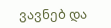ვავნებ და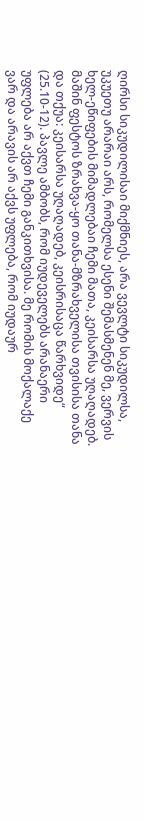ღირსი სიკუდილისაი მიქმნიეს, არა ვევლტი სიკუდილსა, უკუეთუ არარაი არს, რომელსა ესენი შემასმენენ მე, ვერვის ხელ-ეწიფების მიმადლებაი ჩემი მათა, კეისარსა უღაღადებ. მაშინ ფესტოს ზრახვა-ყო თანა-მზრახველისა თვისისა თანა და თქუა: კეისარსა უღაღადებ, კეისრისაცა წარხვიდე“ (25.10-12). პავლე ამბობს, რომ იუდეველებს არანაერი უფლება არ აქვთ ჩემი განკითხვისა. მე რომის მოქალაქე ვარ და არავის არ აქვს უფლება, რომ იუდაურ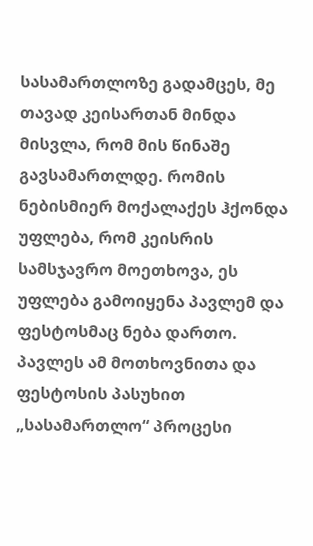სასამართლოზე გადამცეს, მე თავად კეისართან მინდა მისვლა, რომ მის წინაშე გავსამართლდე. რომის ნებისმიერ მოქალაქეს ჰქონდა უფლება, რომ კეისრის სამსჯავრო მოეთხოვა, ეს უფლება გამოიყენა პავლემ და ფესტოსმაც ნება დართო. პავლეს ამ მოთხოვნითა და ფესტოსის პასუხით „სასამართლო“ პროცესი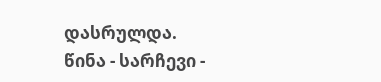დასრულდა.
წინა - სარჩევი -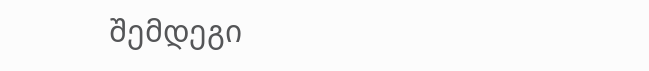შემდეგი